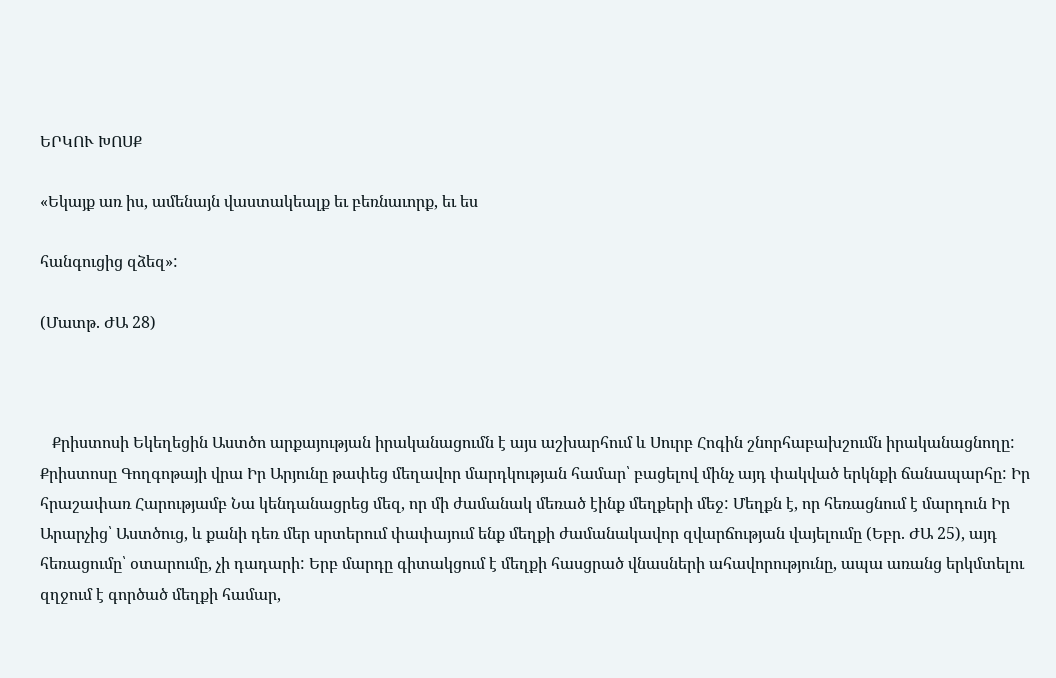ԵՐԿՈՒ ԽՈՍՔ

«Եկայք առ իս, ամենայն վաստակեալք եւ բեռնաւորք, եւ ես

հանգուցից զձեզ»:

(Մատթ. ԺԱ 28)



   Քրիստոսի Եկեղեցին Աստծո արքայության իրականացումն է այս աշխարհում և Սուրբ Հոգին շնորհաբախշումն իրականացնողը: Քրիստոսը Գողգոթայի վրա Իր Արյունը թափեց մեղավոր մարդկության համար՝ բացելով մինչ այդ փակված երկնքի ճանապարհը: Իր հրաշափառ Հարությամբ Նա կենդանացրեց մեզ, որ մի ժամանակ մեռած էինք մեղքերի մեջ: Մեղքն է, որ հեռացնում է մարդուն Իր Արարչից՝ Աստծուց, և քանի դեռ մեր սրտերում փափայում ենք մեղքի ժամանակավոր զվարճության վայելումը (Եբր. ԺԱ 25), այդ հեռացումը՝ օտարումը, չի դադարի: Երբ մարդը գիտակցում է մեղքի հասցրած վնասների ահավորությունը, ապա առանց երկմտելու զղջում է գործած մեղքի համար,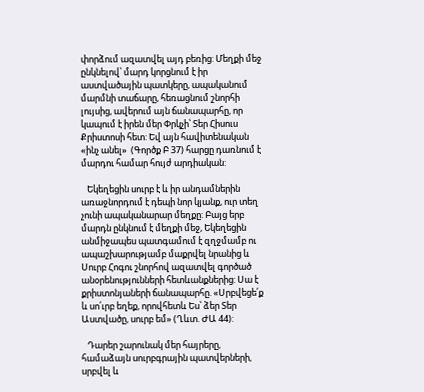փորձում ազատվել այդ բեռից: Մեղքի մեջ ընկնելով՝ մարդ կորցնում է իր աստվածային պատկերը, ապականում մարմնի տաճարը, հեռացնում շնորհի լույսից, ավերում այն ճանապարհը, որ կապում է իրեն մեր Փրկչի՝ Տեր Հիսուս Քրիստոսի հետ: Եվ այն հավիտենական  «ինչ անել»  (Գործք Բ 37) հարցը դառնում է մարդու համար հույժ արդիական:

   Եկեղեցին սուրբ է և իր անդամներին առաջնորդում է դեպի նոր կյանք, ուր տեղ չունի ապականարար մեղքը: Բայց երբ մարդն ընկնում է մեղքի մեջ, Եկեղեցին անմիջապես պատգամում է զղջմամբ ու ապաշխարությամբ մաքրվել նրանից և Սուրբ Հոգու շնորհով ազատվել գործած անօրենությունների հետևանքներից: Սա է քրիստոնյաների ճանապարհը. «Սրբվեցե՛ք և սո՛ւրբ եղեք, որովհետև Ես՝ ձեր Տեր Աստվածը, սուրբ եմ» (Ղևտ. ԺԱ 44):

   Դարեր շարունակ մեր հայրերը, համաձայն սուրբգրային պատվերների, սրբվել և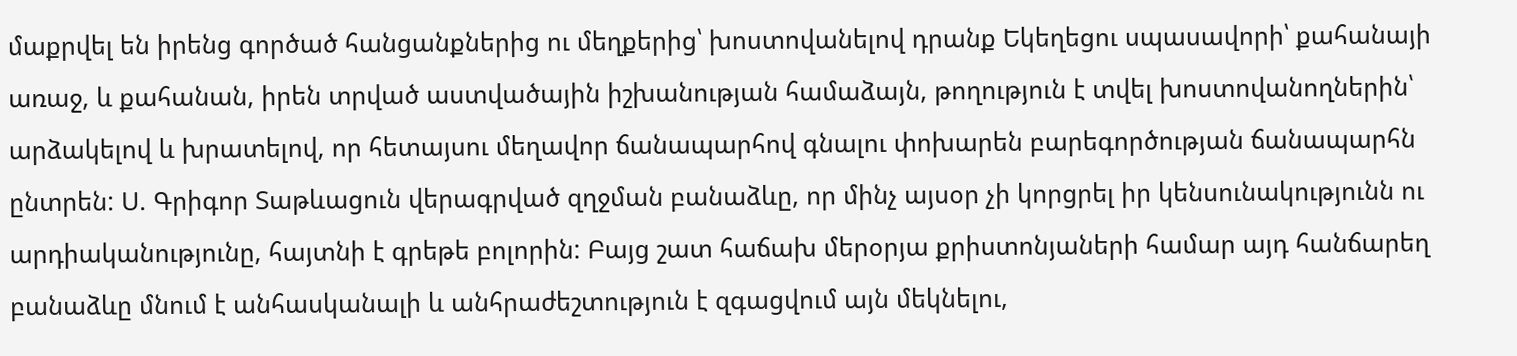մաքրվել են իրենց գործած հանցանքներից ու մեղքերից՝ խոստովանելով դրանք Եկեղեցու սպասավորի՝ քահանայի առաջ, և քահանան, իրեն տրված աստվածային իշխանության համաձայն, թողություն է տվել խոստովանողներին՝ արձակելով և խրատելով, որ հետայսու մեղավոր ճանապարհով գնալու փոխարեն բարեգործության ճանապարհն ընտրեն: Ս. Գրիգոր Տաթևացուն վերագրված զղջման բանաձևը, որ մինչ այսօր չի կորցրել իր կենսունակությունն ու արդիականությունը, հայտնի է գրեթե բոլորին: Բայց շատ հաճախ մերօրյա քրիստոնյաների համար այդ հանճարեղ բանաձևը մնում է անհասկանալի և անհրաժեշտություն է զգացվում այն մեկնելու,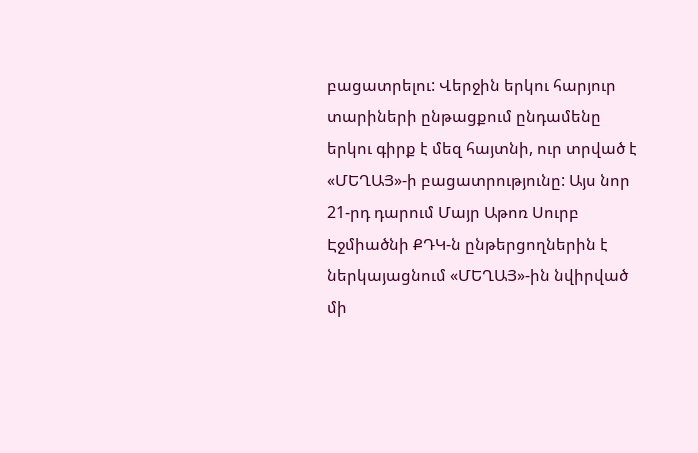բացատրելու: Վերջին երկու հարյուր տարիների ընթացքում ընդամենը երկու գիրք է մեզ հայտնի, ուր տրված է «ՄԵՂԱՅ»-ի բացատրությունը: Այս նոր 21-րդ դարում Մայր Աթոռ Սուրբ Էջմիածնի ՔԴԿ-ն ընթերցողներին է ներկայացնում «ՄԵՂԱՅ»-ին նվիրված մի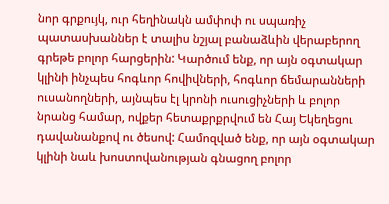նոր գրքույկ, ուր հեղինակն ամփոփ ու սպառիչ պատասխաններ է տալիս նշյալ բանաձևին վերաբերող գրեթե բոլոր հարցերին: Կարծում ենք, որ այն օգտակար կլինի ինչպես հոգևոր հովիվների, հոգևոր ճեմարանների ուսանողների, այնպես էլ կրոնի ուսուցիչների և բոլոր նրանց համար, ովքեր հետաքրքրվում են Հայ Եկեղեցու դավանանքով ու ծեսով: Համոզված ենք, որ այն օգտակար կլինի նաև խոստովանության գնացող բոլոր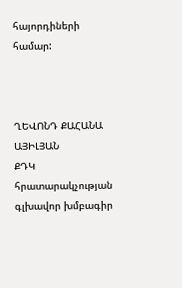հայորդիների համար:



ՂԵՎՈՆԴ ՔԱՀԱՆԱ ԱՅԻԼՅԱՆ
ՔԴԿ հրատարակչության գլխավոր խմբագիր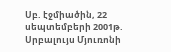Սբ. էջմիածին, 22 սեպտեմբերի 2001թ.
Սրբալույս Մյուռոնի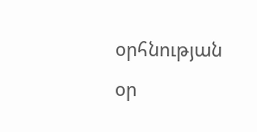օրհնության օր